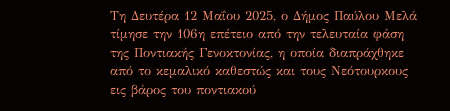Τη Δευτέρα 12 Μαΐου 2025, ο Δήμος Παύλου Μελά τίμησε την 106η επέτειο από την τελευταία φάση της Ποντιακής Γενοκτονίας, η οποία διαπράχθηκε από το κεμαλικό καθεστώς και τους Νεότουρκους εις βάρος του ποντιακού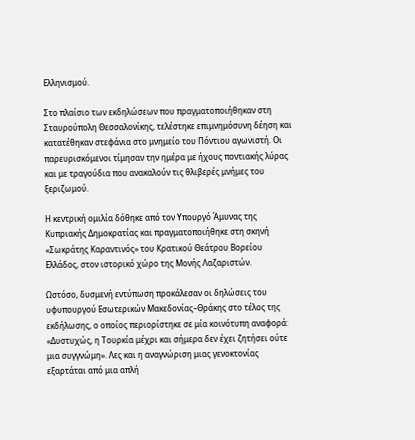Ελληνισμού.

Στο πλαίσιο των εκδηλώσεων που πραγματοποιήθηκαν στη Σταυρούπολη Θεσσαλονίκης, τελέστηκε επιμνημόσυνη δέηση και κατατέθηκαν στεφάνια στο μνημείο του Πόντιου αγωνιστή. Οι παρευρισκόμενοι τίμησαν την ημέρα με ήχους ποντιακής λύρας και με τραγούδια που ανακαλούν τις θλιβερές μνήμες του ξεριζωμού.

Η κεντρική ομιλία δόθηκε από τον Υπουργό Άμυνας της Κυπριακής Δημοκρατίας και πραγματοποιήθηκε στη σκηνή «Σωκράτης Καραντινός» του Κρατικού Θεάτρου Βορείου Ελλάδος, στον ιστορικό χώρο της Μονής Λαζαριστών.

Ωστόσο, δυσμενή εντύπωση προκάλεσαν οι δηλώσεις του υφυπουργού Εσωτερικών Μακεδονίας–Θράκης στο τέλος της εκδήλωσης, ο οποίος περιορίστηκε σε μία κοινότυπη αναφορά: «Δυστυχώς, η Τουρκία μέχρι και σήμερα δεν έχει ζητήσει ούτε μια συγγνώμη». Λες και η αναγνώριση μιας γενοκτονίας εξαρτάται από μια απλή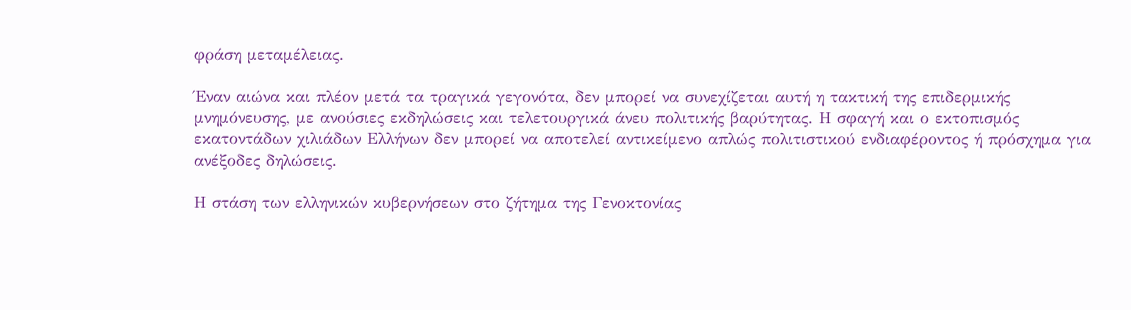φράση μεταμέλειας.

Έναν αιώνα και πλέον μετά τα τραγικά γεγονότα, δεν μπορεί να συνεχίζεται αυτή η τακτική της επιδερμικής μνημόνευσης, με ανούσιες εκδηλώσεις και τελετουργικά άνευ πολιτικής βαρύτητας. Η σφαγή και ο εκτοπισμός εκατοντάδων χιλιάδων Ελλήνων δεν μπορεί να αποτελεί αντικείμενο απλώς πολιτιστικού ενδιαφέροντος ή πρόσχημα για ανέξοδες δηλώσεις.

Η στάση των ελληνικών κυβερνήσεων στο ζήτημα της Γενοκτονίας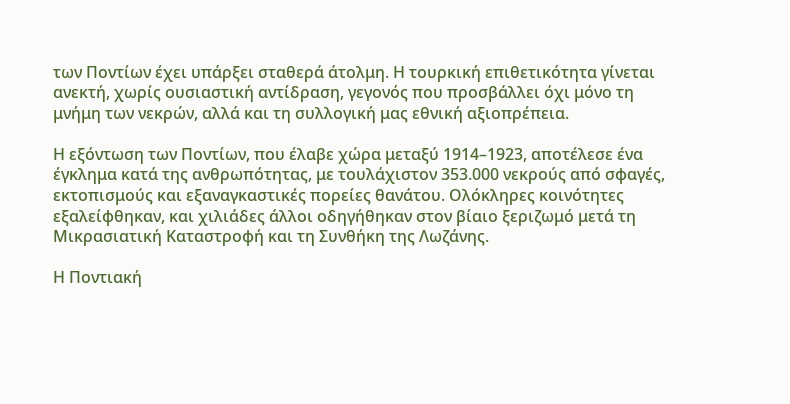των Ποντίων έχει υπάρξει σταθερά άτολμη. Η τουρκική επιθετικότητα γίνεται ανεκτή, χωρίς ουσιαστική αντίδραση, γεγονός που προσβάλλει όχι μόνο τη μνήμη των νεκρών, αλλά και τη συλλογική μας εθνική αξιοπρέπεια.

Η εξόντωση των Ποντίων, που έλαβε χώρα μεταξύ 1914–1923, αποτέλεσε ένα έγκλημα κατά της ανθρωπότητας, με τουλάχιστον 353.000 νεκρούς από σφαγές, εκτοπισμούς και εξαναγκαστικές πορείες θανάτου. Ολόκληρες κοινότητες εξαλείφθηκαν, και χιλιάδες άλλοι οδηγήθηκαν στον βίαιο ξεριζωμό μετά τη Μικρασιατική Καταστροφή και τη Συνθήκη της Λωζάνης.

Η Ποντιακή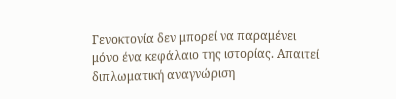Γενοκτονία δεν μπορεί να παραμένει μόνο ένα κεφάλαιο της ιστορίας. Απαιτεί διπλωματική αναγνώριση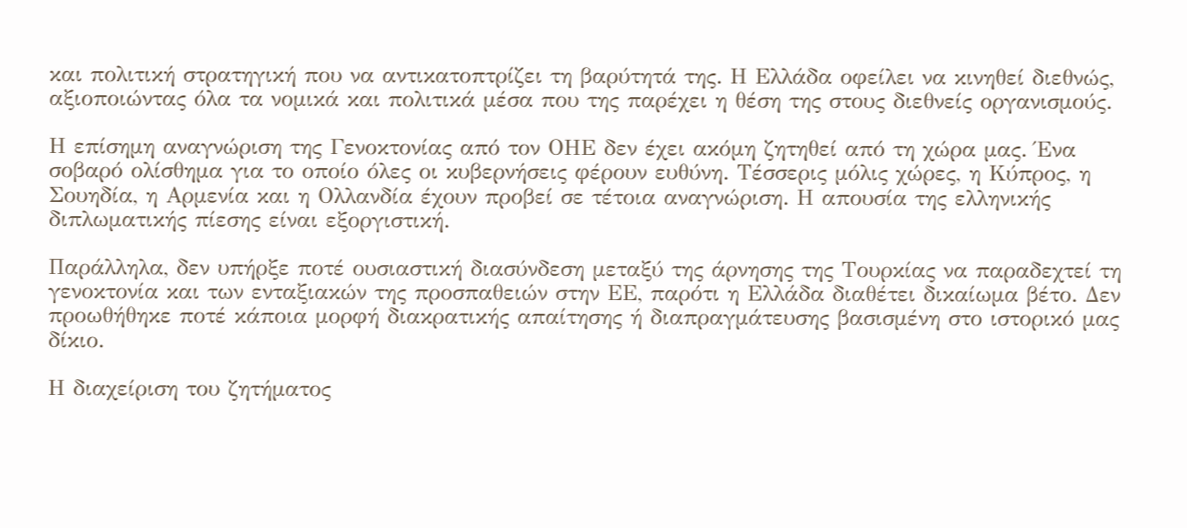και πολιτική στρατηγική που να αντικατοπτρίζει τη βαρύτητά της. Η Ελλάδα οφείλει να κινηθεί διεθνώς, αξιοποιώντας όλα τα νομικά και πολιτικά μέσα που της παρέχει η θέση της στους διεθνείς οργανισμούς.

Η επίσημη αναγνώριση της Γενοκτονίας από τον ΟΗΕ δεν έχει ακόμη ζητηθεί από τη χώρα μας. Ένα σοβαρό ολίσθημα για το οποίο όλες οι κυβερνήσεις φέρουν ευθύνη. Τέσσερις μόλις χώρες, η Κύπρος, η Σουηδία, η Αρμενία και η Ολλανδία έχουν προβεί σε τέτοια αναγνώριση. Η απουσία της ελληνικής διπλωματικής πίεσης είναι εξοργιστική.

Παράλληλα, δεν υπήρξε ποτέ ουσιαστική διασύνδεση μεταξύ της άρνησης της Τουρκίας να παραδεχτεί τη γενοκτονία και των ενταξιακών της προσπαθειών στην ΕΕ, παρότι η Ελλάδα διαθέτει δικαίωμα βέτο. Δεν προωθήθηκε ποτέ κάποια μορφή διακρατικής απαίτησης ή διαπραγμάτευσης βασισμένη στο ιστορικό μας δίκιο.

Η διαχείριση του ζητήματος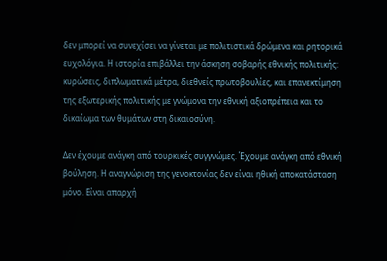δεν μπορεί να συνεχίσει να γίνεται με πολιτιστικά δρώμενα και ρητορικά ευχολόγια. Η ιστορία επιβάλλει την άσκηση σοβαρής εθνικής πολιτικής: κυρώσεις, διπλωματικά μέτρα, διεθνείς πρωτοβουλίες, και επανεκτίμηση της εξωτερικής πολιτικής με γνώμονα την εθνική αξιοπρέπεια και το δικαίωμα των θυμάτων στη δικαιοσύνη.

Δεν έχουμε ανάγκη από τουρκικές συγγνώμες. Έχουμε ανάγκη από εθνική βούληση. Η αναγνώριση της γενοκτονίας δεν είναι ηθική αποκατάσταση μόνο. Είναι απαρχή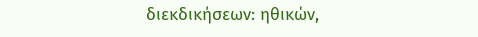διεκδικήσεων: ηθικών,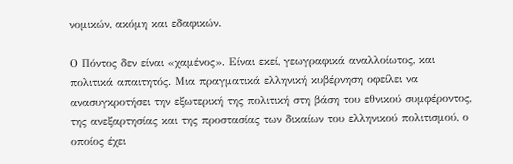νομικών, ακόμη και εδαφικών.

Ο Πόντος δεν είναι «χαμένος». Είναι εκεί, γεωγραφικά αναλλοίωτος, και πολιτικά απαιτητός. Μια πραγματικά ελληνική κυβέρνηση οφείλει να ανασυγκροτήσει την εξωτερική της πολιτική στη βάση του εθνικού συμφέροντος, της ανεξαρτησίας και της προστασίας των δικαίων του ελληνικού πολιτισμού, ο οποίος έχει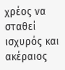χρέος να σταθεί ισχυρός και ακέραιος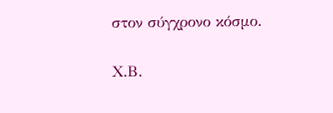στον σύγχρονο κόσμο.

Χ.Β.